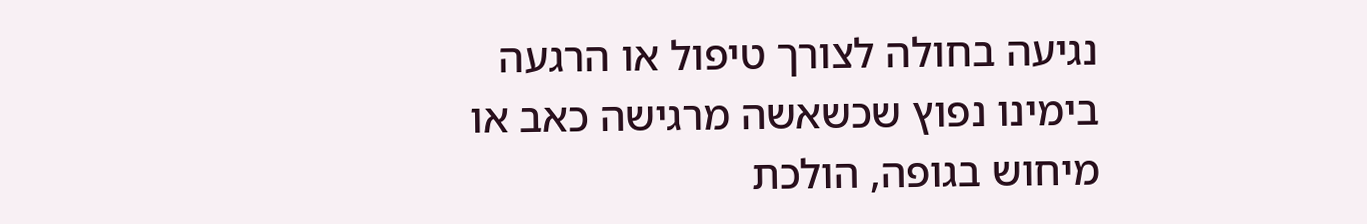נגיעה בחולה לצורך טיפול או הרגעה
בימינו נפוץ שכשאשה מרגישה כאב או מיחוש בגופה, הולכת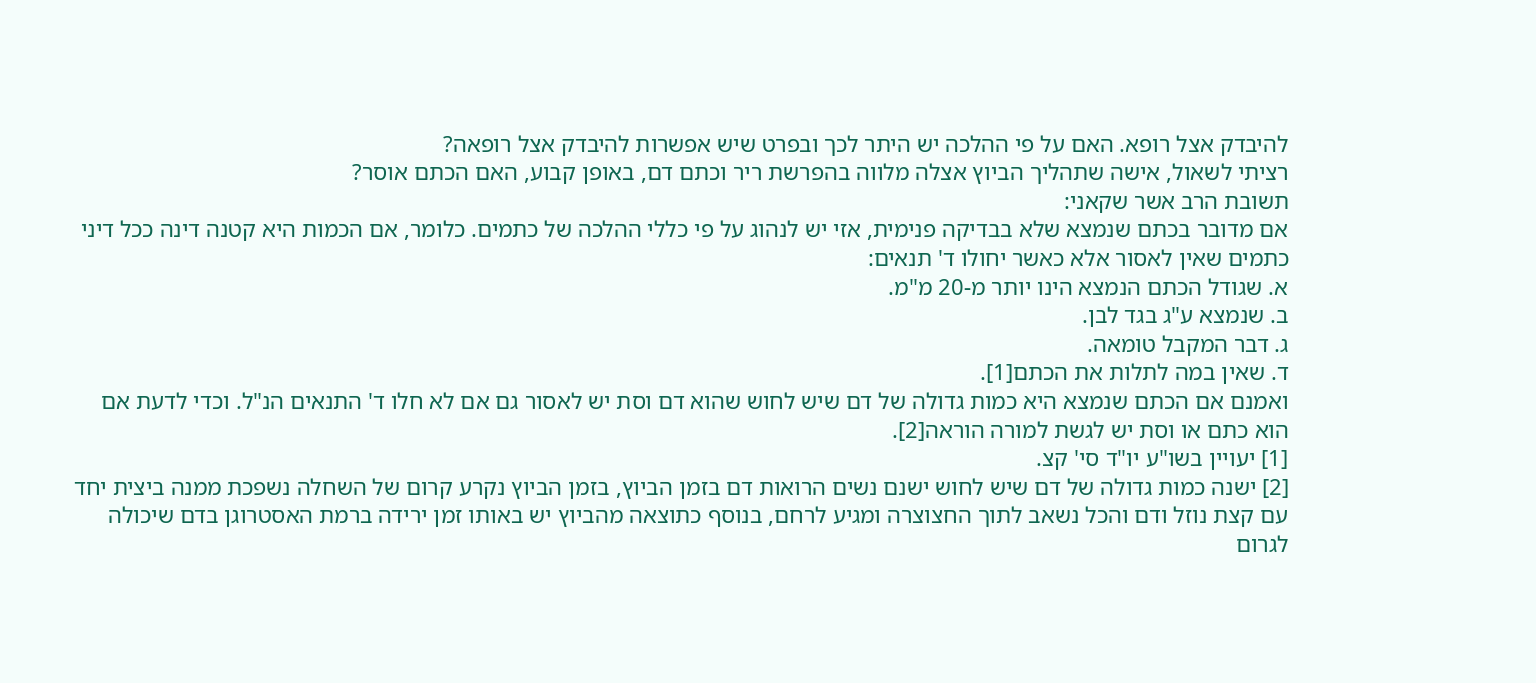להיבדק אצל רופא. האם על פי ההלכה יש היתר לכך ובפרט שיש אפשרות להיבדק אצל רופאה?
רציתי לשאול, אישה שתהליך הביוץ אצלה מלווה בהפרשת ריר וכתם דם, באופן קבוע, האם הכתם אוסר?
תשובת הרב אשר שקאני:
אם מדובר בכתם שנמצא שלא בבדיקה פנימית, אזי יש לנהוג על פי כללי ההלכה של כתמים. כלומר, אם הכמות היא קטנה דינה ככל דיני כתמים שאין לאסור אלא כאשר יחולו ד' תנאים:
א. שגודל הכתם הנמצא הינו יותר מ-20 מ"מ.
ב. שנמצא ע"ג בגד לבן.
ג. דבר המקבל טומאה.
ד. שאין במה לתלות את הכתם[1].
ואמנם אם הכתם שנמצא היא כמות גדולה של דם שיש לחוש שהוא דם וסת יש לאסור גם אם לא חלו ד' התנאים הנ"ל. וכדי לדעת אם הוא כתם או וסת יש לגשת למורה הוראה[2].
[1] יעויין בשו"ע יו"ד סי' קצ.
[2] ישנה כמות גדולה של דם שיש לחוש ישנם נשים הרואות דם בזמן הביוץ, בזמן הביוץ נקרע קרום של השחלה נשפכת ממנה ביצית יחד עם קצת נוזל ודם והכל נשאב לתוך החצוצרה ומגיע לרחם, בנוסף כתוצאה מהביוץ יש באותו זמן ירידה ברמת האסטרוגן בדם שיכולה לגרום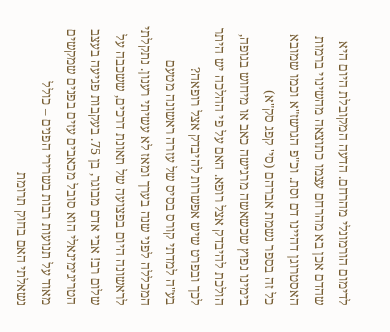לדימום הורמונלי מהרחם. הדעה המקובלת היום היא שהדם אכן בא מהרחם עצמו כתוצאה מהשינוי ברמות האסטרוגן דהיינו דם וסת. וכ"פ הגרשז"א וכמו שמובא כל זה בספר נשמת אברהם (סי' קפג סק"א)
בימינו נפוץ שכשאשה מרגישה כאב או מיחוש בגופה, הולכת להיבדק אצל רופא. האם על פי ההלכה יש היתר לכך ובפרט שיש אפשרות להיבדק אצל רופאה?
בע"ה למדתי קורס בסיס של עזרה ראשונה מטעם המכללה לפני שנה בערך ומאז לא עשיתי רענון. נתקלתי לראשונה היום בפצועה של תאונת דרכים, ששכבה על
שלום רב! אבי אדם מבוגר, בן 75. בעקבות פגיעה בעצב הטריגימינאלי הוא סובל מכאבים עזים בפנים שמקשים מאוד על תנועות רבות בשרירי הפנים – כולל
נשאלתי האם בחוק תרומת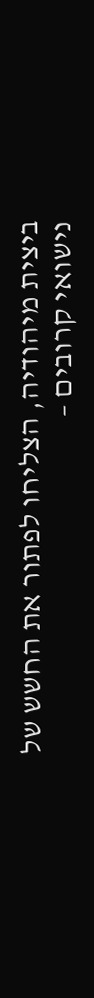ביצית מיהודיה, הצליחו לפתור את החשש של נישואי קרובים –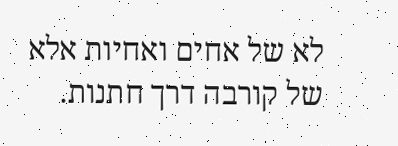לא של אחים ואחיות אלא של קורבה דרך חתנות.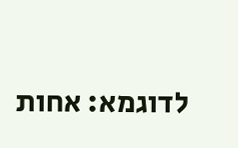לדוגמא: אחות